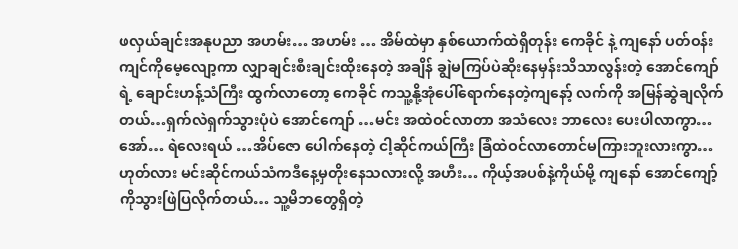ဖလှယ်ချင်းအနုပညာ အဟမ်း… အဟမ်း … အိမ်ထဲမှာ နှစ်ယောက်ထဲရှိတုန်း ကေခိုင် နဲ့ ကျနော် ပတ်ဝန်းကျင်ကိုမေ့လျော့ကာ လျှာချင်းစီးချင်းထိုးနေတဲ့ အချိန် ချွဲမကြပ်ပဲဆိုးနေမှန်းသိသာလွန်းတဲ့ အောင်ကျော် ရဲ့ ချောင်းဟန့်သံကြီး ထွက်လာတော့ ကေခိုင် ကသူ့နို့အုံပေါ်ရောက်နေတဲ့ကျနော့် လက်ကို အမြန်ဆွဲချလိုက်တယ်…ရှက်လဲရှက်သွားပုံပဲ အောင်ကျော် …မင်း အထဲဝင်လာတာ အသံလေး ဘာလေး ပေးပါလာကွာ… အော်… ရဲလေးရယ် …အိပ်ဇော ပေါက်နေတဲ့ ငါ့ဆိုင်ကယ်ကြီး ခြံထဲဝင်လာတောင်မကြားဘူးလားကွာ… ဟုတ်လား မင်းဆိုင်ကယ်သံကဒီနေ့မှတိုးနေသလားလို့ အဟီး… ကိုယ့်အပစ်နဲ့ကိုယ်မို့ ကျနော် အောင်ကျော့်ကိုသွားဖြဲပြလိုက်တယ်… သူ့မိဘတွေရှိတဲ့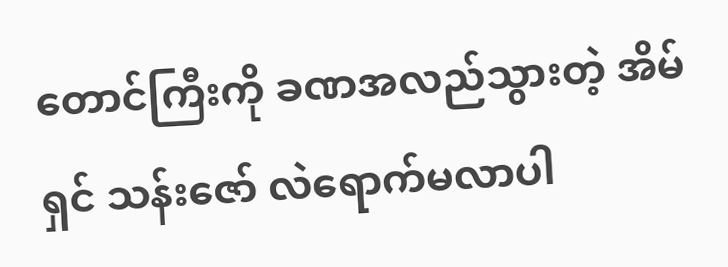တောင်ကြီးကို ခဏအလည်သွားတဲ့ အိမ်ရှင် သန်းဇော် လဲရောက်မလာပါ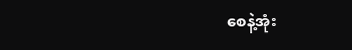စေနဲ့အုံး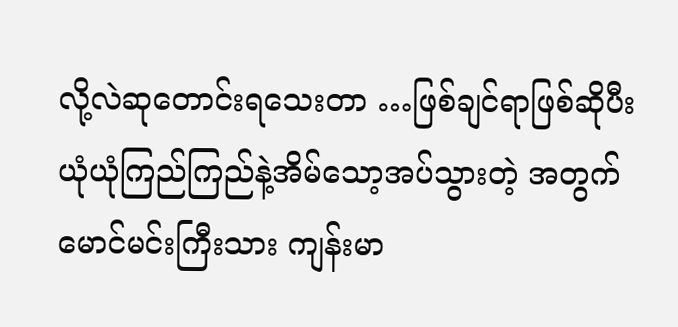လို့လဲဆုတောင်းရသေးတာ …ဖြစ်ချင်ရာဖြစ်ဆိုပီး ယုံယုံကြည်ကြည်နဲ့အိမ်သော့အပ်သွားတဲ့ အတွက် မောင်မင်းကြီးသား ကျန်းမာ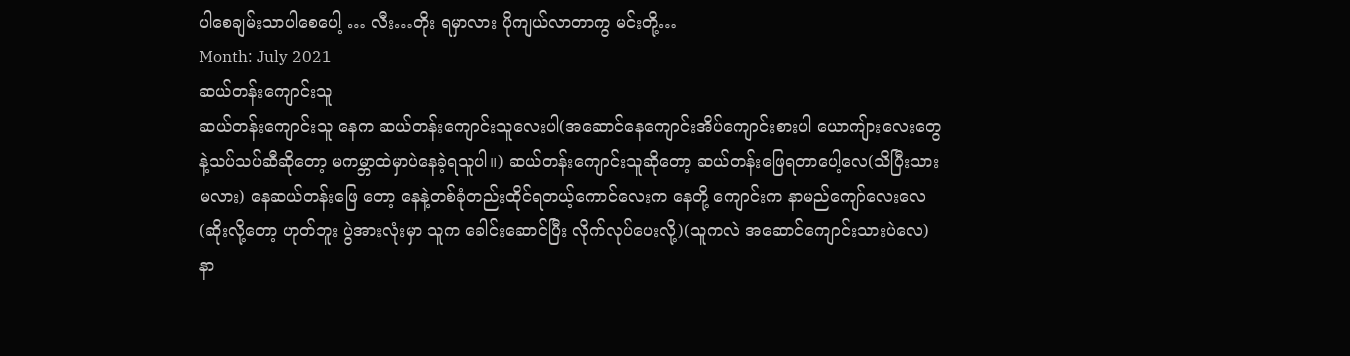ပါစေချမ်းသာပါစေပေါ့ … လီး…တိုး ရမှာလား ပိုကျယ်လာတာကွ မင်းတို့…
Month: July 2021
ဆယ်တန်းကျောင်းသူ
ဆယ်တန်းကျောင်းသူ နေက ဆယ်တန်းကျောင်းသူလေးပါ(အဆောင်နေကျောင်းအိပ်ကျောင်းစားပါ ယောကျ်ားလေးတွေနဲ့သပ်သပ်ဆီဆိုတော့ မကမ္ဘာထဲမှာပဲနေခဲ့ရသူပါ။) ဆယ်တန်းကျောင်းသူဆိုတော့ ဆယ်တန်းဖြေရတာပေါ့လေ(သိပြီးသားမလား) နေဆယ်တန်းဖြေ တော့ နေနဲ့တစ်ခုံတည်းထိုင်ရတယ့်ကောင်လေးက နေတို့ ကျောင်းက နာမည်ကျော်လေးလေ(ဆိုးလို့တော့ ဟုတ်ဘူး ပွဲအားလုံးမှာ သူက ခေါင်းဆောင်ပြီး လိုက်လုပ်ပေးလို့)(သူကလဲ အဆောင်ကျောင်းသားပဲလေ) နာ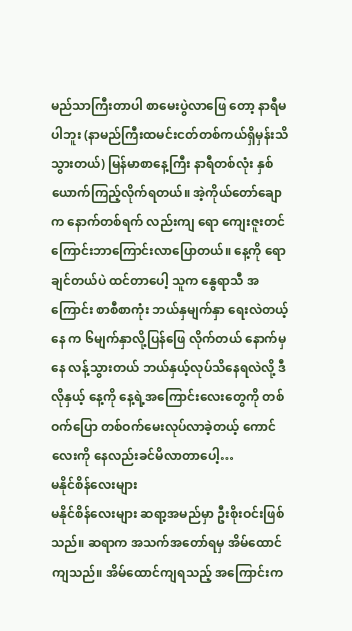မည်သာကြီးတာပါ စာမေးပွဲလာဖြေ တော့ နာရီမပါဘူး (နာမည်ကြီးထမင်းငတ်တစ်ကယ်ရှိမှန်းသိသွားတယ်) မြန်မာစာနေ့ကြီး နာရီတစ်လုံး နှစ်ယောက်ကြည့်လိုက်ရတယ်။ အဲ့ကိုယ်တော်ချောက နောက်တစ်ရက် လည်းကျ ရော ကျေးဇူးတင်ကြောင်းဘာကြောင်းလာပြောတယ်။ နေ့ကို ရောချင်တယ်ပဲ ထင်တာပေါ့ သူက နွေရာသီ အကြောင်း စာစီစာကုံး ဘယ်နှမျက်နှာ ရေးလဲတယ့် နေ က ၆မျက်နှာလို့ပြန်ဖြေ လိုက်တယ် နောက်မှနေ လန့်သွားတယ် ဘယ်နှယ့်လုပ်သိနေရလဲလို့ ဒီလိုနှယ့် နေ့ကို နေ့ရဲ့အကြောင်းလေးတွေကို တစ်ဝက်ပြော တစ်ဝက်မေးလုပ်လာခဲ့တယ့် ကောင်လေးကို နေလည်းခင်မိလာတာပေါ့…
မနိုင်စိန်လေးများ
မနိုင်စိန်လေးများ ဆရာ့အမည်မှာ ဦးစိုးဝင်းဖြစ်သည်။ ဆရာက အသက်အတော်ရမှ အိမ်ထောင်ကျသည်။ အိမ်ထောင်ကျရသည့် အကြောင်းက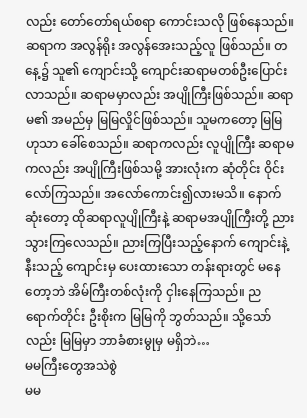လည်း တော်တော်ရယ်စရာ ကောင်းသလို ဖြစ်နေသည်။ ဆရာက အလွန်ရိုး အလွန်အေးသည့်လူ ဖြစ်သည်။ တနေ့၌ သူ၏ ကျောင်းသို့ ကျောင်းဆရာမတစ်ဦးပြောင်းလာသည်။ ဆရာမမှာလည်း အပျိုကြီးဖြစ်သည်။ ဆရာမ၏ အမည်မှ မြမြလှိုင်ဖြစ်သည်။ သူမကတော့ မြမြဟုသာ ခေါ်စေသည်။ ဆရာကလည်း လူပျိုကြီး ဆရာမကလည်း အပျိုကြီးဖြစ်သမို့ အားလုံးက ဆုံတိုင်း ဝိုင်းလော်ကြသည်။ အလော်ကောင်း၍လားမသိ။ နောက်ဆုံးတော့ ထိုဆရာလူပျိုကြီးနဲ့ ဆရာမအပျိုကြီးတို့ ညားသွားကြလေသည်။ ညားကြပြီးသည့်နောက် ကျောင်းနဲ့နီးသည့် ကျောင်းမှ ပေးထားသော တန်းရားတွင် မနေတော့ဘဲ အိမ်ကြီးတစ်လုံးကို ငှါးနေကြသည်။ ညရောက်တိုင်း ဦးစိုးက မြမြကို ဘွတ်သည်။ သို့သော်လည်း မြမြမှာ ဘာခံစားမွုမှ မရှိဘဲ…
မမကြီးတွေအသဲစွဲ
မမ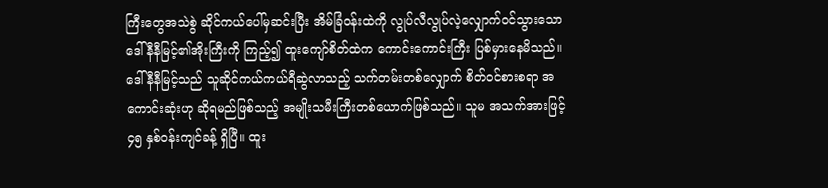ကြီးတွေအသဲစွဲ ဆိုင်ကယ်ပေါ်မှဆင်းပြီး အိမ်ခြံဝန်းထဲကို လွုပ်လီလွုပ်လဲ့လျှောက်ဝင်သွားသော ဒေါ်နီနီမြင့်၏အိုးကြီးကို ကြည့်၍ ထူးကျော်စိတ်ထဲက ကောင်းကောင်းကြီး ပြစ်မှားနေမိသည်။ ဒေါ်နီနီမြင့်သည် သူဆိုင်ကယ်ကယ်ရီဆွဲလာသည့် သက်တမ်းတစ်လျှောက် စိတ်ဝင်စားစရာ အကောင်းဆုံးဟု ဆိုရမည်ဖြစ်သည့် အမျိုးသမီးကြီးတစ်ယောက်ဖြစ်သည်။ သူမ အသက်အားဖြင့် ၄၅ နှစ်ဝန်းကျင်ခန့် ရှိပြီ။ ထူး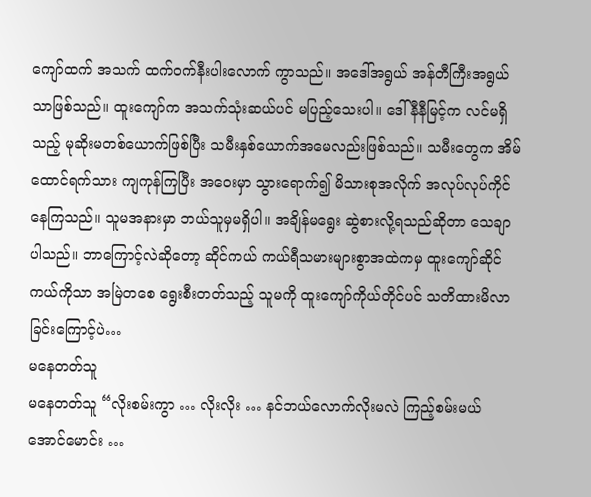ကျော်ထက် အသက် ထက်ဝက်နီးပါးလောက် ကွာသည်။ အဒေါ်အရွယ် အန်တီကြီးအရွယ်သာဖြစ်သည်။ ထူးကျော်က အသက်သုံးဆယ်ပင် မပြည့်သေးပါ။ ဒေါ်နီနီမြင့်က လင်မရှိသည့် မုဆိုးမတစ်ယောက်ဖြစ်ပြီး သမီးနှစ်ယောက်အမေလည်းဖြစ်သည်။ သမီးတွေက အိမ်ထောင်ရက်သား ကျကုန်ကြပြီး အဝေးမှာ သွားရောက်၍ မိသားစုအလိုက် အလုပ်လုပ်ကိုင်နေကြသည်။ သူမအနားမှာ ဘယ်သူမှမရှိပါ။ အချိန်မရွေး ဆွဲစားလို့ရသည်ဆိုတာ သေချာပါသည်။ ဘာကြောင့်လဲဆိုတော့ ဆိုင်ကယ် ကယ်ရီသမားများစွာအထဲကမှ ထူးကျော်ဆိုင်ကယ်ကိုသာ အမြဲတစေ ရွေးစီးတတ်သည့် သူမကို ထူးကျော်ကိုယ်တိုင်ပင် သတိထားမိလာခြင်းကြောင့်ပဲ…
မနေတတ်သူ
မနေတတ်သူ “လိုးစမ်းကွာ … လိုးလိုး … နင်ဘယ်လောက်လိုးမလဲ ကြည့်စမ်းမယ် အောင်မောင်း …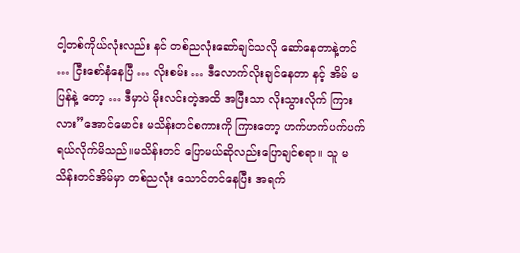ငါ့တစ်ကိုယ်လုံးလည်း နင် တစ်ညလုံးဆော်ချင်သလို ဆော်နေတာနဲ့တင် … ငြီးစော်နံနေပြီ … လိုးစမ်း … ဒီလောက်လိုးချင်နေတာ နင့် အိမ် မပြန်နဲ့ တော့ … ဒီမှာပဲ မိုးလင်းတဲ့အထိ အပြီးသာ လိုးသွားလိုက် ကြားလား”အောင်မောင်း မသိန်းတင်စကားကို ကြားတော့ ဟက်ဟက်ပက်ပက်ရယ်လိုက်မိသည်။မသိန်းတင် ပြောမယ်ဆိုလည်းပြောချင်စရာ။ သူ မသိန်းတင်အိမ်မှာ တစ်ညလုံး သောင်တင်နေပြီး အရက်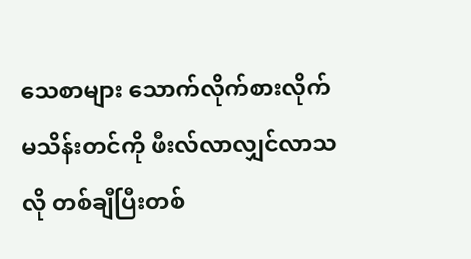သေစာများ သောက်လိုက်စားလိုက် မသိန်းတင်ကို ဖီးလ်လာလျှင်လာသလို တစ်ချီပြီးတစ်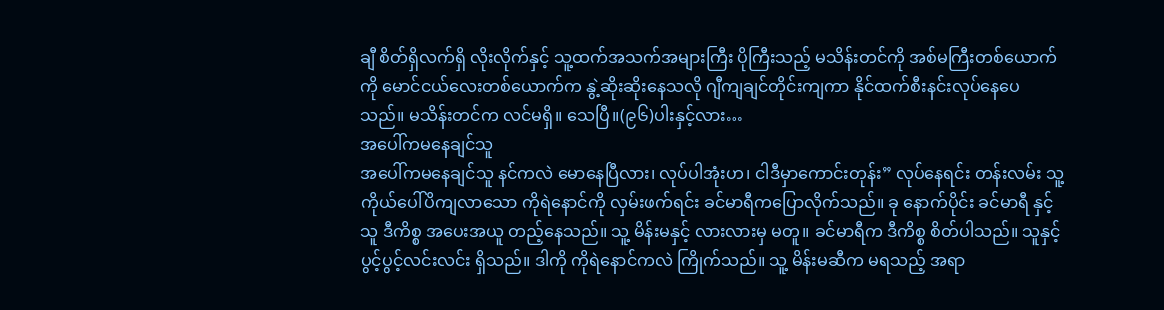ချီ စိတ်ရှိလက်ရှိ လိုးလိုက်နှင့် သူ့ထက်အသက်အများကြီး ပိုကြီးသည့် မသိန်းတင်ကို အစ်မကြီးတစ်ယောက်ကို မောင်ငယ်လေးတစ်ယောက်က နွဲ့ဆိုးဆိုးနေသလို ဂျီကျချင်တိုင်းကျကာ နိုင်ထက်စီးနင်းလုပ်နေပေသည်။ မသိန်းတင်က လင်မရှိ။ သေပြီ။(၉၆)ပါးနှင့်လား…
အပေါ်ကမနေချင်သူ
အပေါ်ကမနေချင်သူ နင်ကလဲ မောနေပြီလား၊ လုပ်ပါအုံးဟ၊ ငါဒီမှာကောင်းတုန်း” လုပ်နေရင်း တန်းလမ်း သူ့ကိုယ်ပေါ်ပိကျလာသော ကိုရဲနောင်ကို လှမ်းဖက်ရင်း ခင်မာရီကပြောလိုက်သည်။ ခု နောက်ပိုင်း ခင်မာရီ နှင့် သူ ဒီကိစ္စ အပေးအယူ တည့်နေသည်။ သူ့ မိန်းမနှင့် လားလားမှ မတူ။ ခင်မာရီက ဒီကိစ္စ စိတ်ပါသည်။ သူနှင့် ပွင့်ပွင့်လင်းလင်း ရှိသည်။ ဒါကို ကိုရဲနောင်ကလဲ ကြိုက်သည်။ သူ့ မိန်းမဆီက မရသည့် အရာ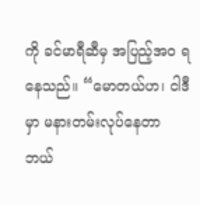ကို ခင်မာရီဆီမှ အပြည့်အဝ ရနေသည်။ “မောတယ်ဟ၊ ငါဒီမှာ မနားတမ်းလုပ်နေတာ ဘယ်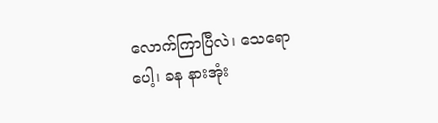လောက်ကြာပြီလဲ၊ သေရောပေါ့၊ ခန နားအုံး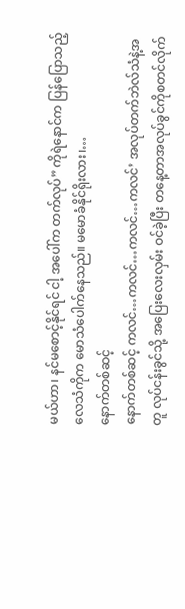မယ်ဟာ၊ နင်မစောင့်နိုင်ရင် ငါ့ အပေါ်က တက်လုပ်” ကိုရဲနောင်က ပြန်ပြောသည့် လေသံကိုက မောသံပေါက်နေသည်။ မမောခံနိုင်ရိုးလား၊…
နောက်တစ်ဆင့်
နောက်တစ်ဆင့် ကလင်…ကလင်…ကလင်…ကလင်’ အလုပ်တက်ဘဲလ်သံနဲ့အတူ လုပ်ငန်းခွင်သို့ အပြေးလေးလှမ်း ဝင်ခဲ့ပြီး တနေ့တာအလုပ်ခွင်ကိုစတင်လိုက်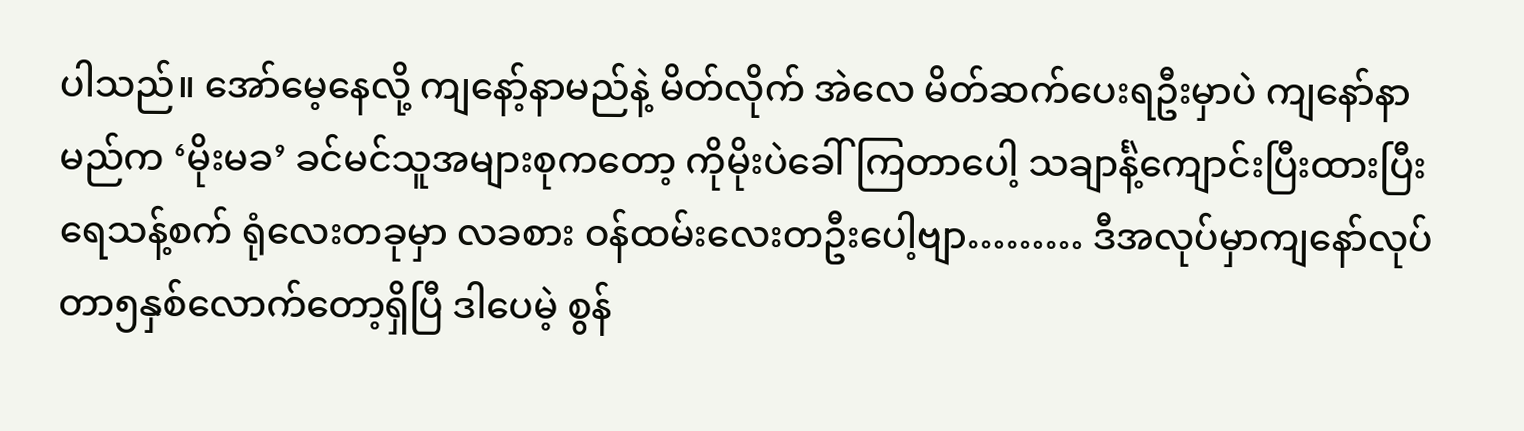ပါသည်။ အော်မေ့နေလို့ ကျနော့်နာမည်နဲ့ မိတ်လိုက် အဲလေ မိတ်ဆက်ပေးရဦးမှာပဲ ကျနော်နာမည်က ‘မိုးမခ’ ခင်မင်သူအများစုကတော့ ကိုမိုးပဲခေါ်ကြတာပေါ့ သချာင်္နဲ့ကျောင်းပြီးထားပြီး ရေသန့်စက် ရုံလေးတခုမှာ လခစား ဝန်ထမ်းလေးတဦးပေါ့ဗျာ……… ဒီအလုပ်မှာကျနော်လုပ်တာ၅နှစ်လောက်တော့ရှိပြီ ဒါပေမဲ့ စွန်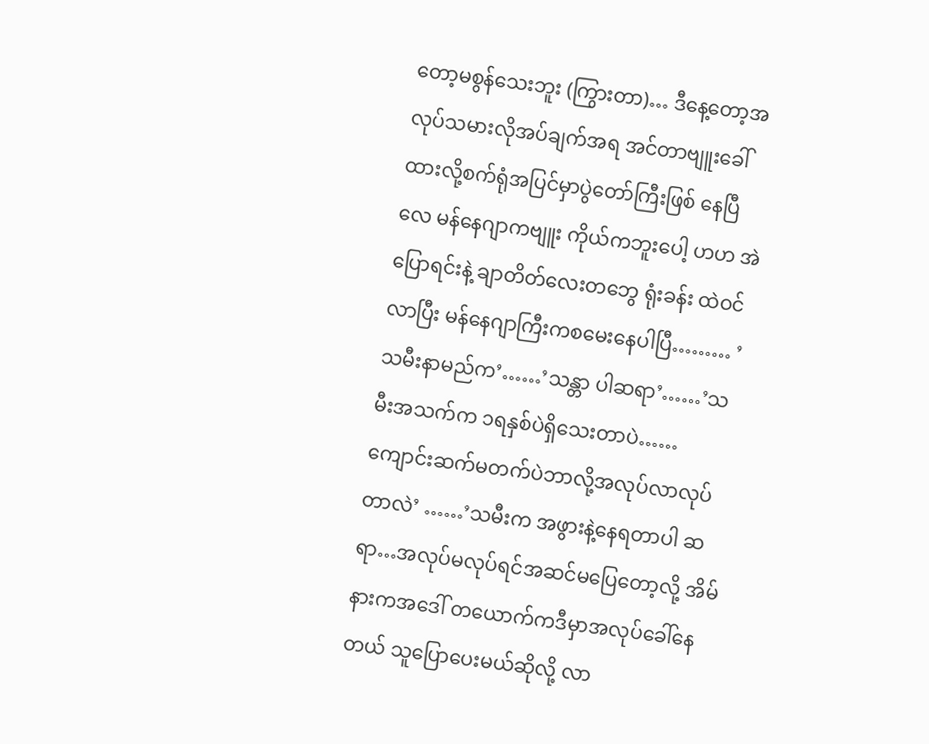တော့မစွန်သေးဘူး (ကြွားတာ)… ဒီနေ့တော့အလုပ်သမားလိုအပ်ချက်အရ အင်တာဗျူးခေါ်ထားလို့စက်ရုံအပြင်မှာပွဲတော်ကြီးဖြစ် နေပြီလေ မန်နေဂျာကဗျူး ကိုယ်ကဘူးပေါ့ ဟဟ အဲပြောရင်းနဲ့ ချာတိတ်လေးတဘွေ ရုံးခန်း ထဲဝင်လာပြီး မန်နေဂျာကြီးကစမေးနေပါပြီ……… ’သမီးနာမည်က’……’သန္တာ ပါဆရာ’……’သမီးအသက်က ၁ရနှစ်ပဲရှိသေးတာပဲ……ကျောင်းဆက်မတက်ပဲဘာလို့အလုပ်လာလုပ်တာလဲ’ ……’သမီးက အဖွားနဲ့နေရတာပါ ဆရာ…အလုပ်မလုပ်ရင်အဆင်မပြေတော့လို့ အိမ်နားကအဒေါ် တယောက်ကဒီမှာအလုပ်ခေါ်နေတယ် သူပြောပေးမယ်ဆိုလို့ လာ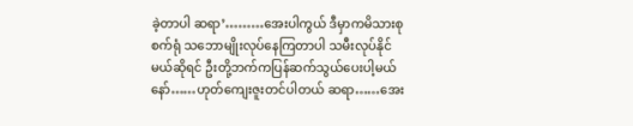ခဲ့တာပါ ဆရာ’………အေးပါကွယ် ဒီမှာကမိသားစုစက်ရုံ သဘောမျိုးလုပ်နေကြတာပါ သမီးလုပ်နိုင်မယ်ဆိုရင် ဦးတို့ဘက်ကပြန်ဆက်သွယ်ပေးပါ့မယ်နော်……ဟုတ်ကျေးဇူးတင်ပါတယ် ဆရာ……အေး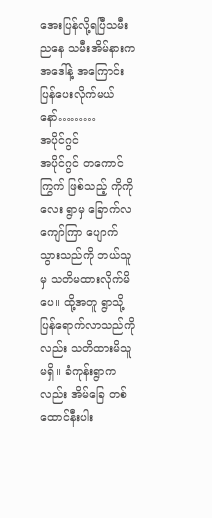အေးပြန်လို့ရပြီသမီး ညနေ သမီးအိမ်နားကအဒေါ်နဲ့ အကြောင်းပြန်ပေးလိုက်မယ်နော်………
အပိုင်ဂွင်
အပိုင်ဂွင် တကောင်ကြွက် ဖြစ်သည့် ကိုကိုလေး ရွာမှ ခြောက်လကျော်ကြာ ပျောက်သွားသည်ကို ဘယ်သူမှ သတိမထားလိုက်မိပေ။ ထို့အတူ ရွာသို့ ပြန်ရောက်လာသည်ကိုလည်း သတိထားမိသူ မရှိ။ ခံကုန်းရွာကလည်း အိမ်ခြေ တစ်ထောင်နီးပါး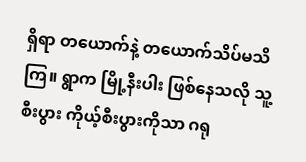ရှိရာ တယောက်နဲ့ တယောက်သိပ်မသိကြ။ ရွာက မြို့နီးပါး ဖြစ်နေသလို သူ့စီးပွား ကိုယ့်စီးပွားကိုသာ ဂရု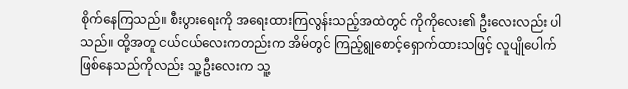စိုက်နေကြသည်။ စီးပွားရေးကို အရေးထားကြလွန်းသည့်အထဲတွင် ကိုကိုလေး၏ ဦးလေးလည်း ပါသည်။ ထို့အတူ ငယ်ငယ်လေးကတည်းက အိမ်တွင် ကြည့်ရွုစောင့်ရှောက်ထားသဖြင့် လူပျိုပေါက် ဖြစ်နေသည်ကိုလည်း သူ့ဦးလေးက သူ့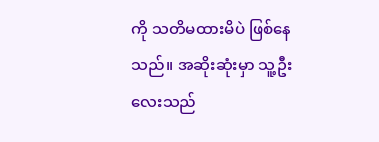ကို သတိမထားမိပဲ ဖြစ်နေသည်။ အဆိုးဆုံးမှာ သူ့ဦးလေးသည်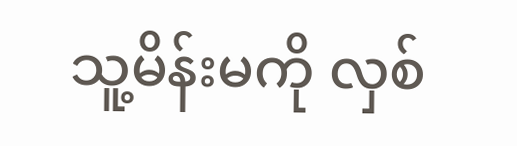သူ့မိန်းမကို လှစ်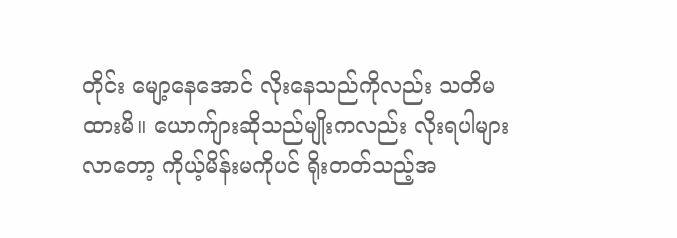တိုင်း မျော့နေအောင် လိုးနေသည်ကိုလည်း သတိမထားမိ။ ယောက်ျားဆိုသည်မျိုးကလည်း လိုးရပါများလာတော့ ကိုယ့်မိန်းမကိုပင် ရိုးတတ်သည့်အ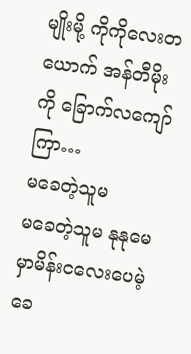မျိုးမို့ ကိုကိုလေးတယောက် အန်တီမိုးကို ခြောက်လကျော်ကြာ…
မခေတဲ့သူမ
မခေတဲ့သူမ နုနုမေ မှာမိန်းငလေးပေမဲ့ ခေ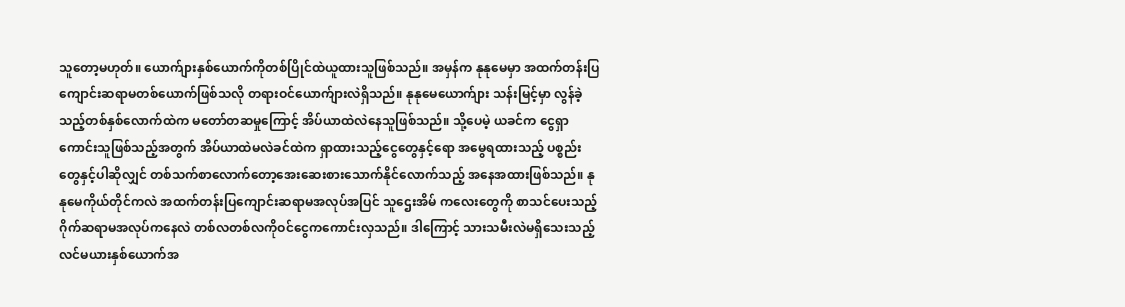သူတော့မဟုတ်။ ယောက်ျားနှစ်ယောက်ကိုတစ်ပြိုင်ထဲယူထားသူဖြစ်သည်။ အမှန်က နုနုမေမှာ အထက်တန်းပြကျောင်းဆရာမတစ်ယောက်ဖြစ်သလို တရားဝင်ယောက်ျားလဲရှိသည်။ နုနုမေယောက်ျား သန်းမြင့်မှာ လွန်ခဲ့သည့်တစ်နှစ်လောက်ထဲက မတော်တဆမှုကြောင့် အိပ်ယာထဲလဲနေသူဖြစ်သည်။ သို့ပေမဲ့ ယခင်က ငွေရှာကောင်းသူဖြစ်သည့်အတွက် အိပ်ယာထဲမလဲခင်ထဲက ရှာထားသည့်ငွေတွေနှင့်ရော အမွေရထားသည့် ပစ္စည်းတွေနှင့်ပါဆိုလျှင် တစ်သက်စာလောက်တော့အေးဆေးစားသောက်နိုင်လောက်သည့် အနေအထားဖြစ်သည်။ နုနုမေကိုယ်တိုင်ကလဲ အထက်တန်းပြကျောင်းဆရာမအလုပ်အပြင် သူဌေးအိမ် ကလေးတွေကို စာသင်ပေးသည့် ဂိုက်ဆရာမအလုပ်ကနေလဲ တစ်လတစ်လကိုဝင်ငွေကကောင်းလှသည်။ ဒါကြောင့် သားသမီးလဲမရှိသေးသည့် လင်မယားနှစ်ယောက်အ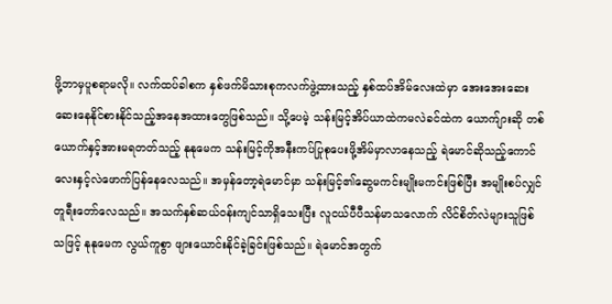ဖို့ဘာမှပူစရာမလို။ လက်ထပ်ခါစက နှစ်ဖက်မိသားစုကလက်ဖွဲ့ထားသည့် နှစ်ထပ်အိမ်လေးထဲမှာ အေးအေးဆေးဆေးနေနိုင်စားနိုင်သည့်အနေအထားတွေဖြစ်သည်။ သို့ပေမဲ့ သန်းမြင့်အိပ်ယာထဲကမလဲခင်ထဲက ယောက်ျားဆို တစ်ယောက်နှင့်အားမရတတ်သည့် နုနုမေက သန်းမြင့်ကိုအနီးကပ်ပြုစုပေးဖို့အိမ်မှာလာနေသည့် ရဲမောင်ဆိုသည့်ကောင်လေးနှင့်လဲဖောက်ပြန်နေလေသည်။ အမှန်တော့ရဲမောင်မှာ သန်းမြင့်၏ဆွေမကင်းမျိုးမကင်းဖြစ်ပြီး အမျိုးစပ်လျှင် တူရီးတော်လေသည်။ အသက်နှစ်ဆယ်ဝန်းကျင်သာရှိသေးပြီး လူငယ်ပီပီသန်မာသလောက် လိင်စိတ်လဲများသူဖြစ်သဖြင့် နုနုမေက လွယ်ကူစွာ ဖျားယောင်းနိုင်ခဲ့ခြင်းဖြစ်သည်။ ရဲမောင်အတွက်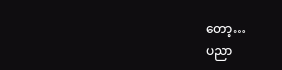တော့…
ပညာ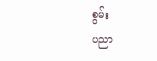စွမ်း
ပညာ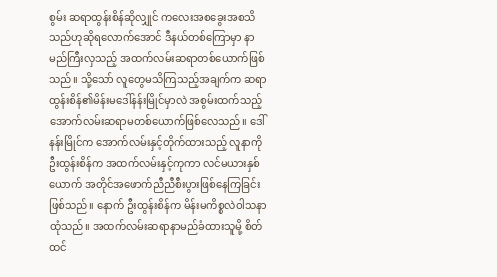စွမ်း ဆရာထွန်းစိန်ဆိုလျှုင် ကလေးအစခွေးအစသိသည်ဟုဆိုရလောက်အောင် ဒီနယ်တစ်ကြောမှာ နာမည်ကြီးလှသည့် အထက်လမ်းဆရာတစ်ယောက်ဖြစ်သည်။ သို့သော် လူတွေမသိကြသည့်အချက်က ဆရာထွန်းစိန်၏မိန်းမဒေါ်နန်းမြိုင်မှာလဲ အစွမ်းထက်သည့် အောက်လမ်းဆရာမတစ်ယောက်ဖြစ်လေသည်။ ဒေါ်နန်းမြိုင်က အောက်လမ်းနှင့်တိုက်ထားသည့် လူနာကို ဦးထွန်းစိန်က အထက်လမ်းနှင့်ကုကာ လင်မယားနှစ်ယောက် အတိုင်အဖောက်ညီညီစီးပွားဖြစ်နေကြခြင်းဖြစ်သည်။ နောက် ဦးထွန်းစိန်က မိန်းမကိစ္စလဲဝါသနာထုံသည်။ အထက်လမ်းဆရာနာမည်ခံထားသူမို့ စိတ်ထင်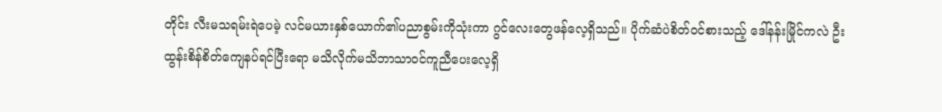တိုင်း လီးမသရမ်းရဲပေမဲ့ လင်မယားနှစ်ယောက်၏ပညာစွမ်းကိုသုံးကာ ဂွင်လေးတွေဖန်လေ့ရှိသည်။ ပိုက်ဆံပဲစိတ်ဝင်စားသည့် ဒေါ်နန်းမြိုင်ကလဲ ဦးထွန်းစိန်စိတ်ကျေနပ်ရင်ပြီးရော မသိလိုက်မသိဘာသာဝင်ကူညီပေးလေ့ရှိ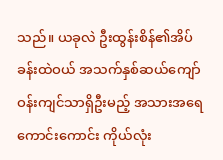သည်။ ယခုလဲ ဦးထွန်းစိန်၏အိပ်ခန်းထဲဝယ် အသက်နှစ်ဆယ်ကျော်ဝန်းကျင်သာရှိဦးမည့် အသားအရေကောင်းကောင်း ကိုယ်လုံး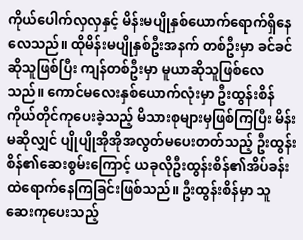ကိုယ်ပေါက်လှလှနှင့် မိန်းမပျိုနှစ်ယောက်ရောက်ရှိနေလေသည်။ ထိုမိန်းမပျိုနှစ်ဦးအနက် တစ်ဦးမှာ ခင်ခင်ဆိုသူဖြစ်ပြီး ကျန်တစ်ဦးမှာ မူယာဆိုသူဖြစ်လေသည်။ ကောင်မလေးနှစ်ယောက်လုံးမှာ ဦးထွန်းစိန်ကိုယ်တိုင်ကုပေးခဲ့သည့် မိသားစုများမှဖြစ်ကြပြီး မိန်းမဆိုလျှင် ပျိုပျိုအိုအိုအလွတ်မပေးတတ်သည့် ဦးထွန်းစိန်၏ဆေးစွမ်းကြောင့် ယခုလိုဦးထွန်းစိန်၏အိပ်ခန်းထဲရောက်နေကြခြင်းဖြစ်သည်။ ဦးထွန်းစိန်မှာ သူဆေးကုပေးသည့်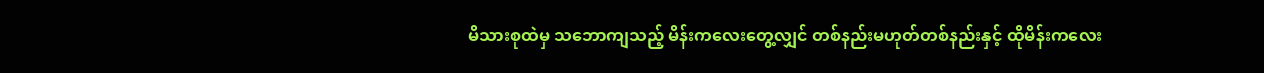မိသားစုထဲမှ သဘောကျသည့် မိန်းကလေးတွေ့လျှင် တစ်နည်းမဟုတ်တစ်နည်းနှင့် ထိုမိန်းကလေး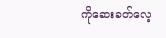ကိုဆေးခတ်လေ့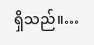ရှိသည်။…